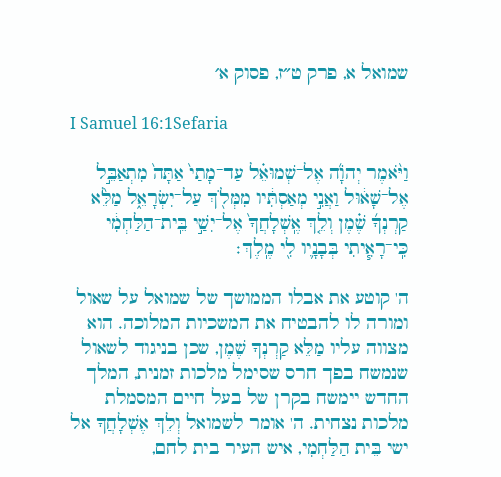שמואל א, פרק ט״ז, פסוק א׳

I Samuel 16:1Sefaria

וַיֹּ֨אמֶר יְהֹוָ֜ה אֶל־שְׁמוּאֵ֗ל עַד־מָתַי֙ אַתָּה֙ מִתְאַבֵּ֣ל אֶל־שָׁא֔וּל וַאֲנִ֣י מְאַסְתִּ֔יו מִמְּלֹ֖ךְ עַל־יִשְׂרָאֵ֑ל מַלֵּ֨א קַרְנְךָ֜ שֶׁ֗מֶן וְלֵ֤ךְ אֶֽשְׁלָחֲךָ֙ אֶל־יִשַׁ֣י בֵּֽית־הַלַּחְמִ֔י כִּֽי־רָאִ֧יתִי בְּבָנָ֛יו לִ֖י מֶֽלֶךְ׃

ה' קוטע את אבלו הממושך של שמואל על שאול ומורה לו להבטיח את המשכיות המלוכה. הוא מצווה עליו מַלֵּא קַרְנְךָ שֶׁמֶן, שכן בניגוד לשאול שנמשח בפך חרס שסימל מלכות זמנית, המלך החדש יימשח בקרן של בעל חיים המסמלת מלכות נצחית. ה' אומר לשמואל וְלֵךְ אֶשְׁלָחֲךָ אל ישי בֵּית הַלַּחְמִי, איש העיר בית לחם,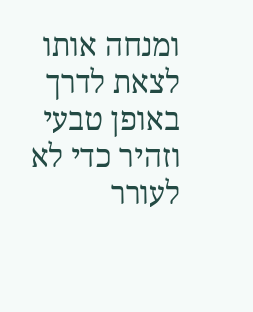ומנחה אותו לצאת לדרך באופן טבעי וזהיר כדי לא לעורר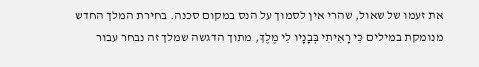את זעמו של שאול, שהרי אין לסמוך על הנס במקום סכנה. בחירת המלך החדש מנומקת במילים כִּי רָאִיתִי בְּבָנָיו לִי מֶלֶךְ, מתוך הדגשה שמלך זה נבחר עבור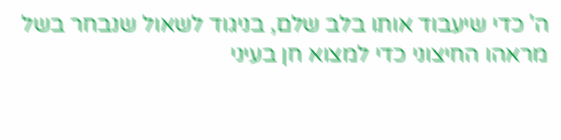ה' כדי שיעבוד אותו בלב שלם, בניגוד לשאול שנבחר בשל מראהו החיצוני כדי למצוא חן בעיני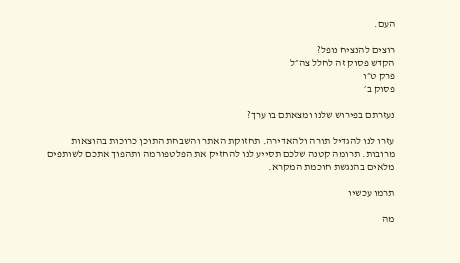העם.

רוצים להנציח נופל?
הקדש פסוק זה לחלל צה״ל
פרק ט״ו
פסוק ב׳

נעזרתם בפירוש שלנו ומצאתם בו ערך?

עזרו לנו להגדיל תורה ולהאדירה. תחזוקת האתר והשבחת התוכן כרוכות בהוצאות מרובות. תרומה קטנה שלכם תסייע לנו להחזיק את הפלטפורמה ותהפוך אתכם לשותפים מלאים בהנגשת חוכמת המקרא.

תרמו עכשיו

מה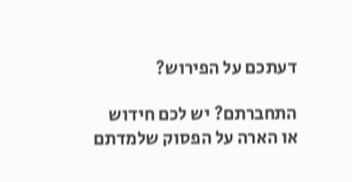דעתכם על הפירוש?

התחברתם? יש לכם חידוש או הארה על הפסוק שלמדתם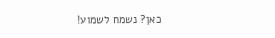כאן? נשמח לשמוע!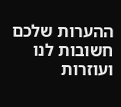ההערות שלכם חשובות לנו ועוזרות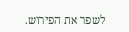לשפר את הפירוש.